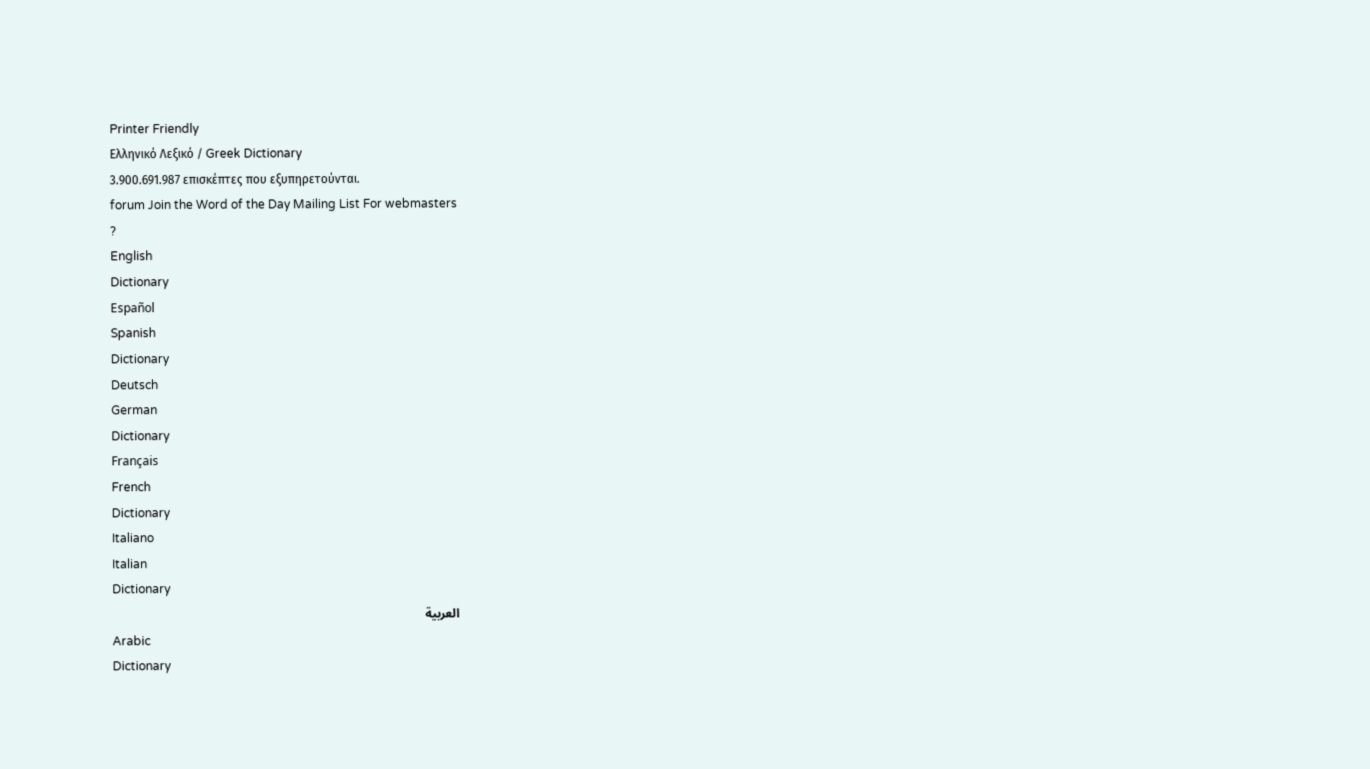Printer Friendly
Ελληνικό Λεξικό / Greek Dictionary
3.900.691.987 επισκέπτες που εξυπηρετούνται.
forum Join the Word of the Day Mailing List For webmasters
?
English
Dictionary
Español
Spanish
Dictionary
Deutsch
German
Dictionary
Français
French
Dictionary
Italiano
Italian
Dictionary
العربية
Arabic
Dictionary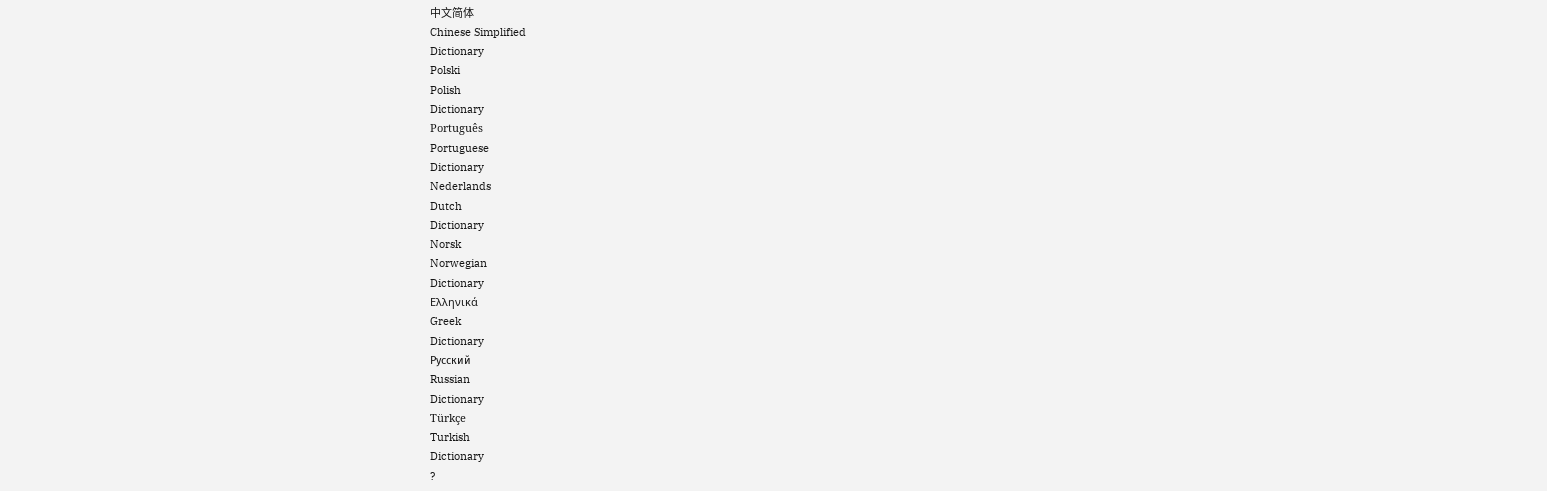中文简体
Chinese Simplified
Dictionary
Polski
Polish
Dictionary
Português
Portuguese
Dictionary
Nederlands
Dutch
Dictionary
Norsk
Norwegian
Dictionary
Ελληνικά
Greek
Dictionary
Русский
Russian
Dictionary
Türkçe
Turkish
Dictionary
?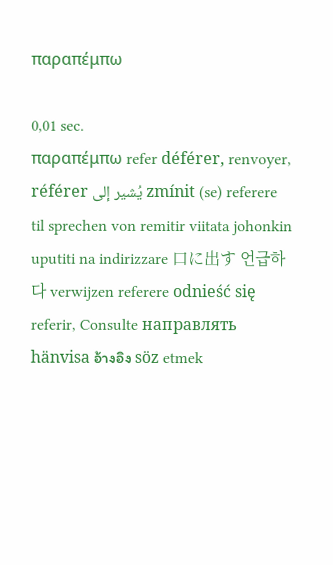παραπέμπω

0,01 sec.
παραπέμπω refer déférer, renvoyer, référer يُشير إلى zmínit (se) referere til sprechen von remitir viitata johonkin uputiti na indirizzare 口に出す 언급하다 verwijzen referere odnieść się referir, Consulte направлять hänvisa อ้างอิง söz etmek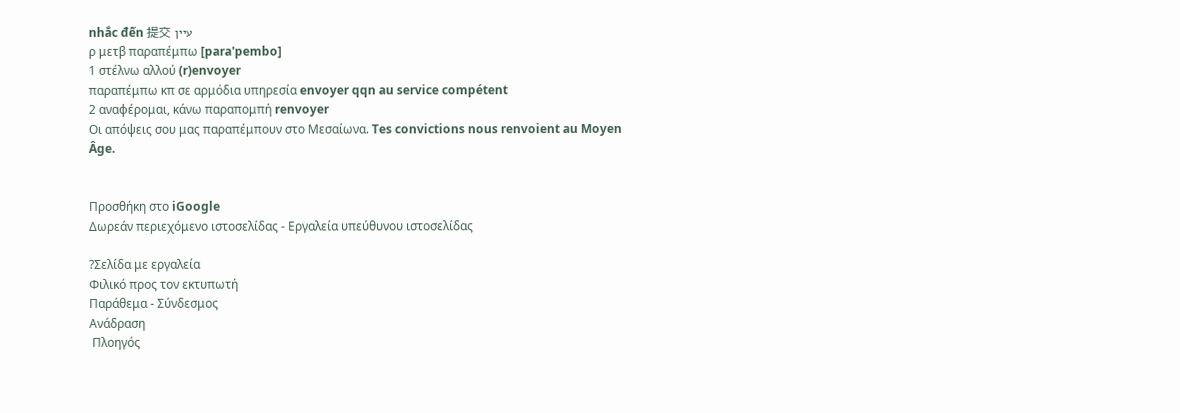nhắc đến 提交 עיין
ρ μετβ παραπέμπω [para'pembo]
1 στέλνω αλλού (r)envoyer
παραπέμπω κπ σε αρμόδια υπηρεσία envoyer qqn au service compétent
2 αναφέρομαι, κάνω παραπομπή renvoyer
Οι απόψεις σου μας παραπέμπουν στο Μεσαίωνα. Tes convictions nous renvoient au Moyen Âge.


Προσθήκη στο iGoogle
Δωρεάν περιεχόμενο ιστοσελίδας - Εργαλεία υπεύθυνου ιστοσελίδας

?Σελίδα με εργαλεία
Φιλικό προς τον εκτυπωτή
Παράθεμα - Σύνδεσμος
Ανάδραση
 Πλοηγός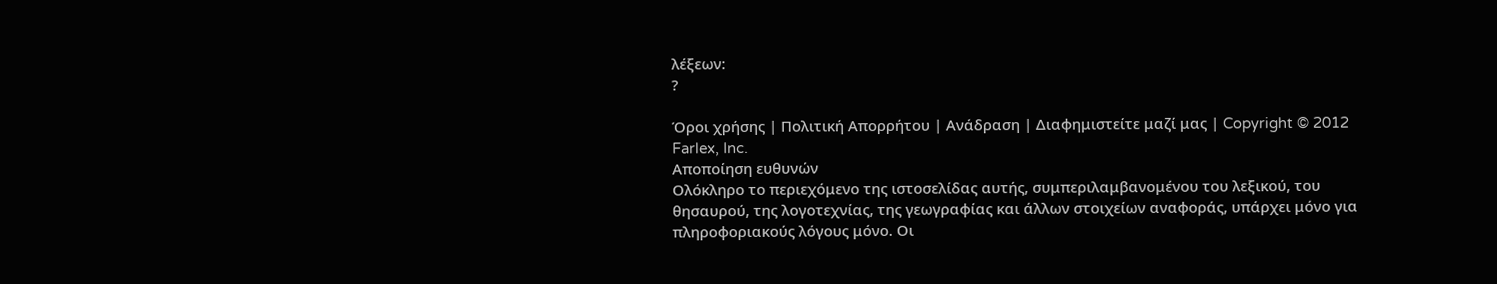λέξεων:
?

Όροι χρήσης | Πολιτική Απορρήτου | Ανάδραση | Διαφημιστείτε μαζί μας | Copyright © 2012 Farlex, Inc.
Αποποίηση ευθυνών
Ολόκληρο το περιεχόμενο της ιστοσελίδας αυτής, συμπεριλαμβανομένου του λεξικού, του θησαυρού, της λογοτεχνίας, της γεωγραφίας και άλλων στοιχείων αναφοράς, υπάρχει μόνο για πληροφοριακούς λόγους μόνο. Οι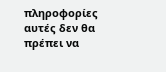πληροφορίες αυτές δεν θα πρέπει να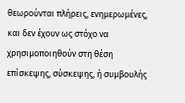θεωρούνται πλήρεις, ενημερωμένες, και δεν έχουν ως στόχο να χρησιμοποιηθούν στη θέση επίσκεψης, σύσκεψης, ή συμβουλής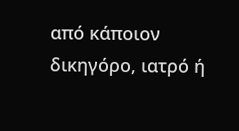από κάποιον δικηγόρο, ιατρό ή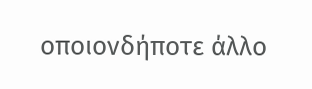οποιονδήποτε άλλο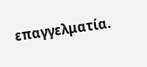επαγγελματία.